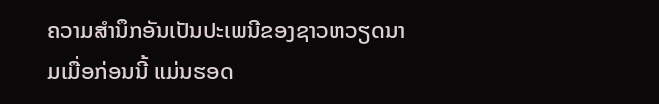ຄວາມສຳນຶກອັນເປັນປະເພນີຂອງຊາວຫວຽດນາມເມື່ອກ່ອນນີ້ ແມ່ນຮອດ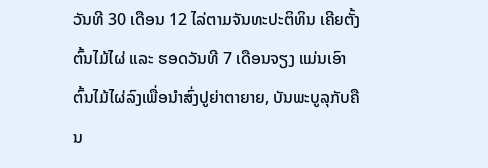ວັນທີ 30 ເດືອນ 12 ໄລ່ຕາມຈັນທະປະຕິທິນ ເຄີຍຕັ້ງຕົ້ນໄມ້ໄຜ່ ແລະ ຮອດວັນທີ 7 ເດືອນຈຽງ ແມ່ນເອົາຕົ້ນໄມ້ໄຜ່ລົງເພື່ອນຳສົ່ງປູຍ່າຕາຍາຍ, ບັນພະບູລຸກັບຄືນ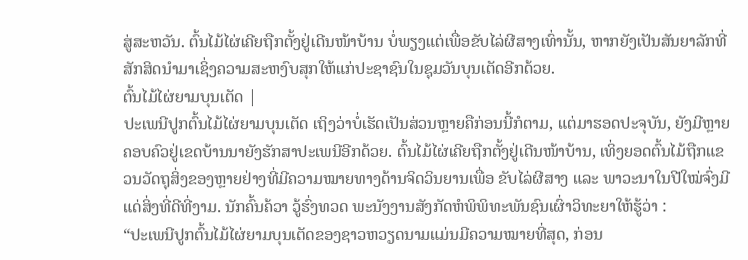ສູ່ສະຫວັນ. ຕົ້ນໄມ້ໄຜ່ເຄີຍຖືກຕັ້ງຢູ່ເດີນໜ້າບ້ານ ບໍ່ພຽງແຕ່ເພື່ອຂັບໄລ່ຜີສາງເທົ່ານັ້ນ, ຫາກຍັງເປັນສັນຍາລັກທີ່ສັກສິດນຳມາເຊິ່ງຄວາມສະຫງົບສຸກໃຫ້ແກ່ປະຊາຊົນໃນຊຸມວັນບຸນເຕັດອີກດ້ວຍ.
ຕົ້ນໄມ້ໄຜ່ຍາມບຸນເຕັດ |
ປະເພນີປູກຕົ້ນໄມ້ໄຜ່ຍາມບຸນເຕັດ ເຖິງວ່າບໍ່ເຮັດເປັນສ່ວນຫຼາຍຄືກ່ອນນີ້ກໍຕາມ, ແຕ່ມາຮອດປະຈຸບັນ, ຍັງມີຫຼາຍຄອບຄົວຢູ່ເຂດບ້ານນາຍັງຮັກສາປະເພນີອີກດ້ວຍ. ຕົ້ນໄມ້ໄຜ່ເຄີຍຖືກຕັ້ງຢູ່ເດີນໜ້າບ້ານ, ເທິ່ງຍອດຕົ້ນໄມ້ຖືກແຂວນວັດຖຸສິ່ງຂອງຫຼາຍຢ່າງທີ່ມີຄວາມໝາຍທາງດ້ານຈິດວິນຍານເພື່ອ ຂັບໄລ່ຜີສາງ ແລະ ພາວະນາໃນປີໃໝ່ຈົ່ງມີແດ່ສິ່ງທີ່ດີທີ່ງາມ. ນັກຄົ້ນຄ້ວາ ວູ້ຮົ່ງທວດ ພະນັງງານສັງກັດຫໍພິພິທະພັນຊົນເຜົ່າວິທະຍາໃຫ້ຮູ້ວ່າ :
“ປະເພນີປູກຕົ້ນໄມ້ໄຜ່ຍາມບຸນເຕັດຂອງຊາວຫວຽດນາມແມ່ນມີຄວາມໝາຍທີ່ສຸດ, ກ່ອນ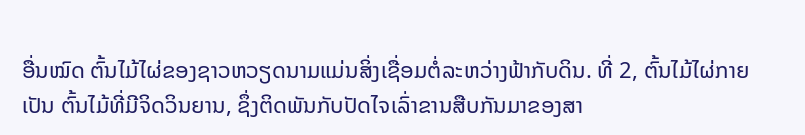ອື່ນໝົດ ຕົ້ນໄມ້ໄຜ່ຂອງຊາວຫວຽດນາມແມ່ນສິ່ງເຊື່ອມຕໍ່ລະຫວ່າງຟ້າກັບດິນ. ທີ່ 2, ຕົ້ນໄມ້ໄຜ່ກາຍເປັນ ຕົ້ນໄມ້ທີ່ມີຈິດວິນຍານ, ຊຶ່ງຕິດພັນກັບປັດໄຈເລົ່າຂານສືບກັນມາຂອງສາ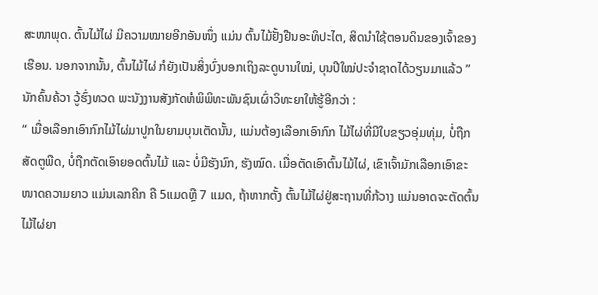ສະໜາພຸດ. ຕົ້ນໄມ້ໄຜ່ ມີຄວາມໝາຍອີກອັນໜຶ່ງ ແມ່ນ ຕົ້ນໄມ້ຢັ້ງຢືນອະທິປະໄຕ, ສິດນຳໃຊ້ຕອນດິນຂອງເຈົ້າຂອງເຮືອນ. ນອກຈາກນັ້ນ, ຕົ້ນໄມ້ໄຜ່ ກໍຍັງເປັນສິ່ງບົ່ງບອກເຖິງລະດູບານໃໝ່, ບຸນປີໃໝ່ປະຈຳຊາດໄດ້ວຽນມາແລ້ວ ”
ນັກຄົ້ນຄ້ວາ ວູ້ຮົ່ງທວດ ພະນັງງານສັງກັດຫໍພິພິທະພັນຊົນເຜົ່າວິທະຍາໃຫ້ຮູ້ອີກວ່າ :
“ ເມື່ອເລືອກເອົາກົກໄມ້ໄຜ່ມາປູກໃນຍາມບຸນເຕັດນັ້ນ, ແມ່ນຕ້ອງເລືອກເອົາກົກ ໄມ້ໄຜ່ທີ່ມີໃບຂຽວອຸ່ມທຸ່ມ, ບໍ່ຖືກສັດຕູພືດ, ບໍ່ຖືກຕັດເອົາຍອດຕົ້ນໄມ້ ແລະ ບໍ່ມີຮັງນົກ, ຮັງໝົດ. ເມື່ອຕັດເອົາຕົ້ນໄມ້ໄຜ່, ເຂົາເຈົ້າມັກເລືອກເອົາຂະໜາດຄວາມຍາວ ແມ່ນເລກຄີກ ຄື 5ແມດຫຼື 7 ແມດ, ຖ້າຫາກຕັ້ງ ຕົ້ນໄມ້ໄຜ່ຢູ່ສະຖານທີ່ກ້ວາງ ແມ່ນອາດຈະຕັດຕົ້ນໄມ້ໄຜ່ຍາ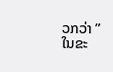ວກວ່າ ”
ໃນຂະ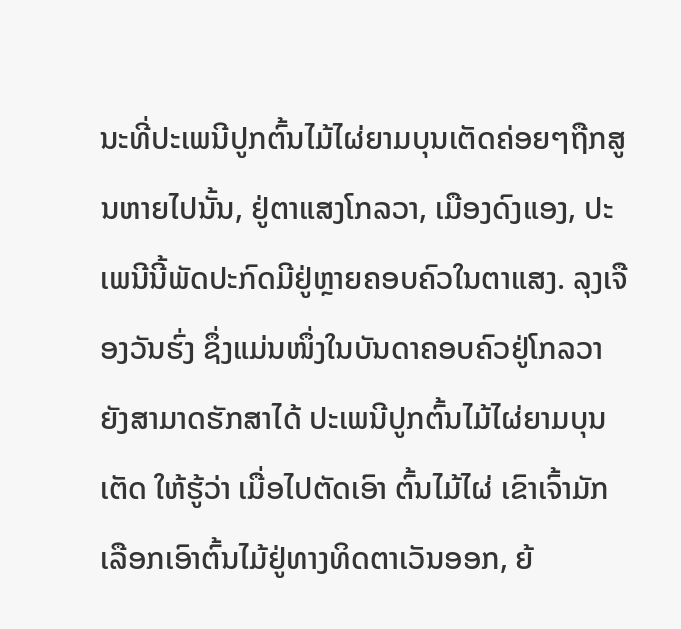ນະທີ່ປະເພນີປູກຕົ້ນໄມ້ໄຜ່ຍາມບຸນເຕັດຄ່ອຍໆຖືກສູນຫາຍໄປນັ້ນ, ຢູ່ຕາແສງໂກລວາ, ເມືອງດົງແອງ, ປະເພນີນີ້ພັດປະກົດມີຢູ່ຫຼາຍຄອບຄົວໃນຕາແສງ. ລຸງເຈືອງວັນຮົ່ງ ຊຶ່ງແມ່ນໜຶ່ງໃນບັນດາຄອບຄົວຢູ່ໂກລວາ ຍັງສາມາດຮັກສາໄດ້ ປະເພນີປູກຕົ້ນໄມ້ໄຜ່ຍາມບຸນເຕັດ ໃຫ້ຮູ້ວ່າ ເມື່ອໄປຕັດເອົາ ຕົ້ນໄມ້ໄຜ່ ເຂົາເຈົ້າມັກເລືອກເອົາຕົ້ນໄມ້ຢູ່ທາງທິດຕາເວັນອອກ, ຍ້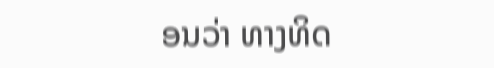ອນວ່າ ທາງທິດ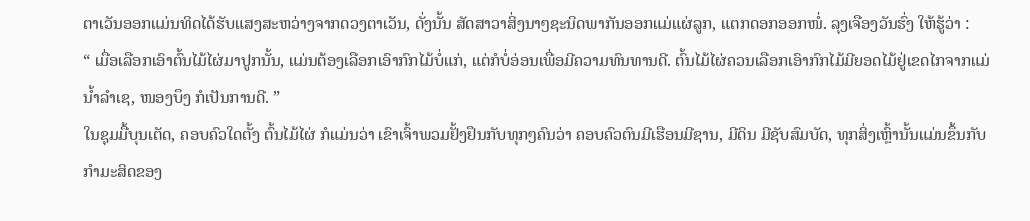ຕາເວັນອອກແມ່ນທິດໄດ້ຮັບແສງສະຫວ່າງຈາກດວງຕາເວັນ, ດັ່ງນັ້ນ ສັດສາວາສິ່ງນາໆຊະນິດພາກັນອອກແມ່ແຜ່ລູກ, ແຕກດອກອອກໜໍ່. ລຸງເຈືອງວັນຮົ່ງ ໃຫ້ຮູ້ວ່າ :
“ ເມື່ອເລືອກເອົາຕົ້ນໄມ້ໄຜ່ມາປູກນັ້ນ, ແມ່ນຕ້ອງເລືອກເອົາກົກໄມ້ບໍ່ແກ່, ແຕ່ກໍບໍ່ອ່ອນເພື່ອມີຄວາມທົນທານດີ. ຕົ້ນໄມ້ໄຜ່ຄວນເລືອກເອົາກົກໄມ້ມີຍອດໄມ້ຢູ່ເຂດໄກຈາກແມ່ນ້ຳລຳເຊ, ໜອງບຶງ ກໍເປັນການດີ. ”
ໃນຊຸມມື້ບຸນເຕັດ, ຄອບຄົວໃດຕັ້ງ ຕົ້ນໄມ້ໄຜ່ ກໍແມ່ນວ່າ ເຂົາເຈົ້າພວມຢັ້ງຢຶນກັບທຸກໆຄົນວ່າ ຄອບຄົວຕົນມີເຮືອນມີຊານ, ມີດິນ ມີຊັບສົມບັດ, ທຸກສິ່ງເຫຼົ້ານັ້ນແມ່ນຂຶ້ນກັບກຳມະສິດຂອງ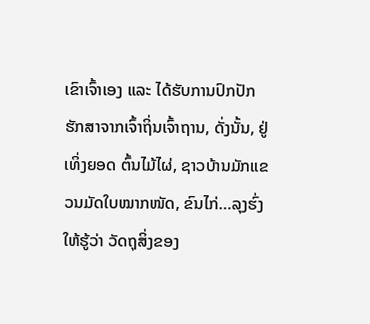ເຂົາເຈົ້າເອງ ແລະ ໄດ້ຮັບການປົກປັກຮັກສາຈາກເຈົ້າຖິ່ນເຈົ້າຖານ, ດັ່ງນັ້ນ, ຢູ່ເທິ່ງຍອດ ຕົ້ນໄມ້ໄຜ່, ຊາວບ້ານມັກແຂວນມັດໃບໝາກໜັດ, ຂົນໄກ່…ລຸງຮົ່ງໃຫ້ຮູ້ວ່າ ວັດຖຸສິ່ງຂອງ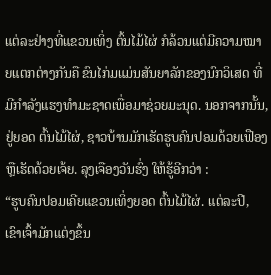ແຕ່ລະຢ່າງທີ່ແຂວນເທິ່ງ ຕົ້ນໄມ້ໄຜ່ ກໍລ້ວນແຕ່ມີຄວາມໝາຍແຕກຕ່າງກັນຄື ຂົນໄກ່ມແມ່ນສັນຍາລັກຂອງນົກວິເສດ ທີ່ມີກຳລັງແຮງທຳມະຊາດເພື່ອມາຊ່ວຍມະນຸດ. ນອກຈາກນັ້ນ, ຢູ່ຍອດ ຕົ້ນໄມ້ໄຜ່, ຊາວບ້ານມັກເຮັດຮູບຄົນປອມດ້ວຍເຟືອງ ຫຼືເຮັດດ້ວຍເຈ້ຍ. ລຸງເຈືອງວັນຮົ່ງ ໃຫ້ຮູ້ອີກວ່າ :
“ຮູບຄົນປອມເຄີຍແຂວນເທິ່ງຍອດ ຕົ້ນໄມ້ໄຜ່. ແຕ່ລະປີ, ເຂົາເຈົ້າມັກແຕ່ງຂຶ້ນ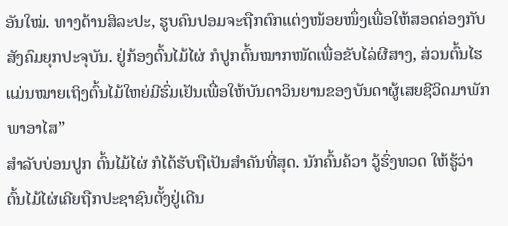ອັນໃໝ່. ທາງດ້ານສິລະປະ, ຮູບຄົນປອມຈະຖືກຕົກແຕ່ງໜ້ອຍໜຶ່ງເພື່ອໃຫ້ສອດຄ່ອງກັບສັງຄົມຍຸກປະຈຸບັນ. ຢູ່ກ້ອງຕົ້ນໄມ້ໄຜ່ ກໍປູກຕົ້ນໝາກໜັດເພື່ອຂັບໄລ່ຜີສາງ, ສ່ວນຕົ້ນໄຮແມ່ນໝາຍເຖິງຕົ້ນໄມ້ໃຫຍ່ມີຮົ່ມເຢັນເພື່ອໃຫ້ບັນດາວິນຍານຂອງບັນດາຜູ້ເສຍຊີວິດມາພັກພາອາໄສ”
ສຳລັບບ່ອນປູກ ຕົ້ນໄມ້ໄຜ່ ກໍໄດ້ຮັບຖືເປັນສຳຄັນທີ່ສຸດ. ນັກຄົ້ນຄ້ວາ ວູ້ຮົ່ງທວດ ໃຫ້ຮູ້ວ່າ ຕົ້ນໄມ້ໄຜ່ເຄີຍຖືກປະຊາຊົນຕັ້ງຢູ່ເດີນ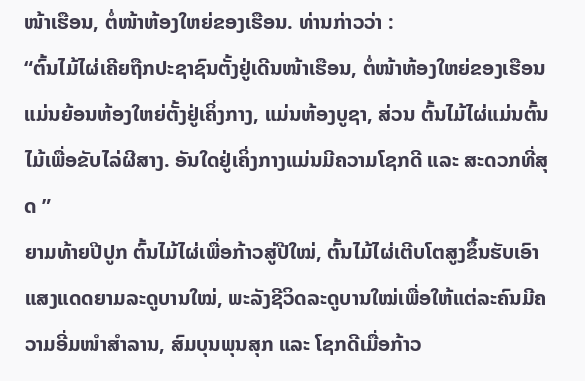ໜ້າເຮືອນ, ຕໍ່ໜ້າຫ້ອງໃຫຍ່ຂອງເຮືອນ. ທ່ານກ່າວວ່າ :
“ຕົ້ນໄມ້ໄຜ່ເຄີຍຖືກປະຊາຊົນຕັ້ງຢູ່ເດີນໜ້າເຮືອນ, ຕໍ່ໜ້າຫ້ອງໃຫຍ່ຂອງເຮືອນ ແມ່ນຍ້ອນຫ້ອງໃຫຍ່ຕັ້ງຢູ່ເຄິ່ງກາງ, ແມ່ນຫ້ອງບູຊາ, ສ່ວນ ຕົ້ນໄມ້ໄຜ່ແມ່ນຕົ້ນໄມ້ເພື່ອຂັບໄລ່ຜີສາງ. ອັນໃດຢູ່ເຄິ່ງກາງແມ່ນມີຄວາມໂຊກດີ ແລະ ສະດວກທີ່ສຸດ ”
ຍາມທ້າຍປີປູກ ຕົ້ນໄມ້ໄຜ່ເພື່ອກ້າວສູ່ປີໃໝ່, ຕົ້ນໄມ້ໄຜ່ເຕີບໂຕສູງຂຶ້ນຮັບເອົາແສງແດດຍາມລະດູບານໃໝ່, ພະລັງຊີວິດລະດູບານໃໝ່ເພື່ອໃຫ້ແຕ່ລະຄົນມີຄວາມອີ່ມໜຳສຳລານ, ສົມບຸນພຸນສຸກ ແລະ ໂຊກດີເມື່ອກ້າວ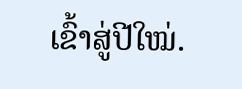ເຂົ້າສູ່ປີໃໝ່.